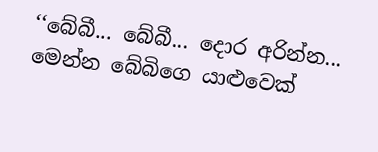‘‘බේබී... බේබී... දොර අරින්න... මෙන්න බේබිගෙ යාළුවෙක්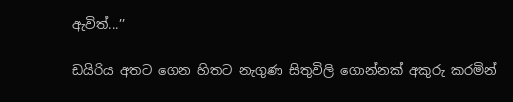ඇවිත්...’’

ඩයිරිය අතට ගෙන හිතට නැගුණ සිතුවිලි ගොන්නක් අකුරු කරමින්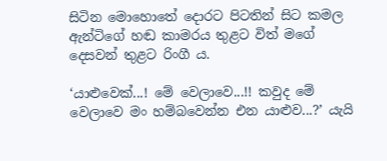සිටින මොහොතේ දොරට පිටතින් සිට කමල ඇන්ටිගේ හඬ කාමරය තුළට විත් මගේ දෙසවන් තුළට රිංගී ය.

‘යාළුවෙක්...! මේ වෙලාවෙ...!! කවුද මේ වෙලාවෙ මං හම්බවෙන්න එන යාළුව...?’ යැයි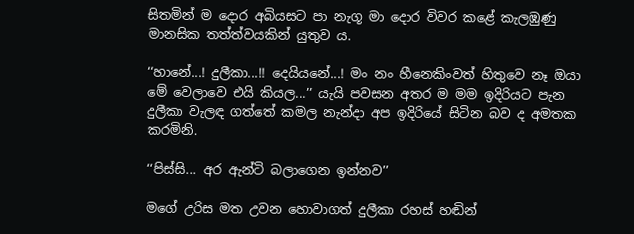සිතමින් ම දොර අබියසට පා නැගූ මා දොර විවර කළේ කැලඹුණු මානසික තත්ත්වයකින් යුතුව ය.

‘‘හානේ...! දුලීකා...!! දෙයියනේ...! මං නං හීනෙකිංවත් හිතුවෙ නෑ ඔයා මේ වෙලාවෙ එයි කියල...’’ යැයි පවසන අතර ම මම ඉදිරියට පැන දුලීකා වැලඳ ගත්තේ කමල නැන්දා අප ඉදිරියේ සිටින බව ද අමතක කරමිනි.

‘‘පිස්සි... අර ඇන්ටි බලාගෙන ඉන්නව’’

මගේ උරිස මත උවන හොවාගත් දුලීකා රහස් හඬින්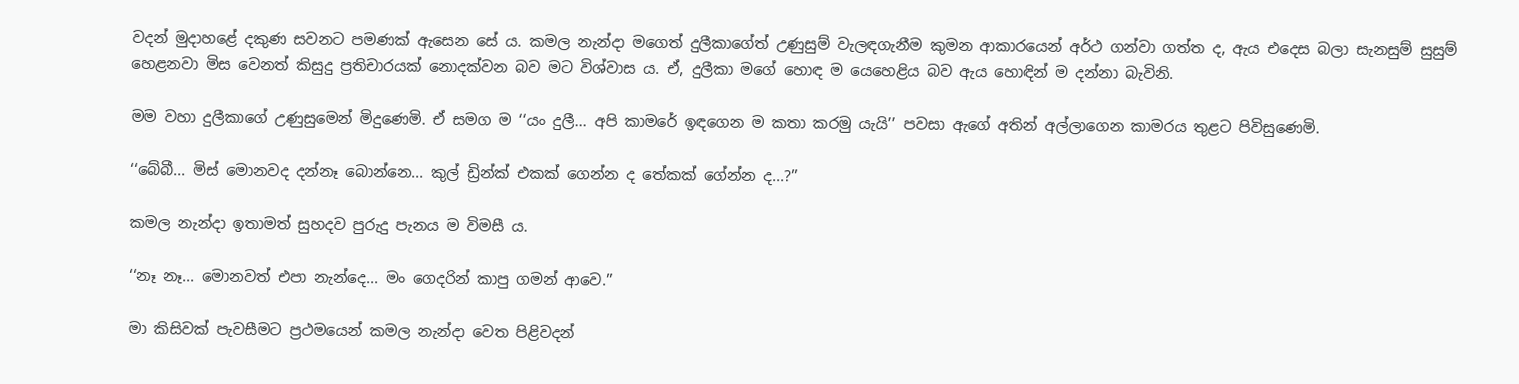වදන් මුදාහළේ දකුණ සවනට පමණක් ඇසෙන සේ ය. කමල නැන්දා මගෙත් දුලීකාගේත් උණුසුම් වැලඳගැනීම කුමන ආකාරයෙන් අර්ථ ගන්වා ගත්ත ද, ඇය එදෙස බලා සැනසුම් සුසුම් හෙළනවා මිස වෙනත් කිසුදු ප්‍රතිචාරයක් නොදක්වන බව මට විශ්වාස ය. ඒ, දුලීකා මගේ හොඳ ම යෙහෙළිය බව ඇය හොඳින් ම දන්නා බැවිනි.

මම වහා දුලීකාගේ උණුසුමෙන් මිදුණෙමි. ඒ සමග ම ‘‘යං දුලී... අපි කාමරේ ඉඳගෙන ම කතා කරමු යැයි’’ පවසා ඇගේ අතින් අල්ලාගෙන කාමරය තුළට පිවිසුණෙමි.

‘‘බේබී... මිස් මොනවද දන්නෑ බොන්නෙ... කුල් ඩ්‍රින්ක් එකක් ගෙන්න ද තේකක් ගේන්න ද...?’’

කමල නැන්දා ඉතාමත් සුහදව පුරුදු පැනය ම විමසී ය.

‘‘නෑ නෑ... මොනවත් එපා නැන්දෙ... මං ගෙදරින් කාපු ගමන් ආවෙ.’’

මා කිසිවක් පැවසීමට ප්‍රථමයෙන් කමල නැන්දා වෙත පිළිවදන්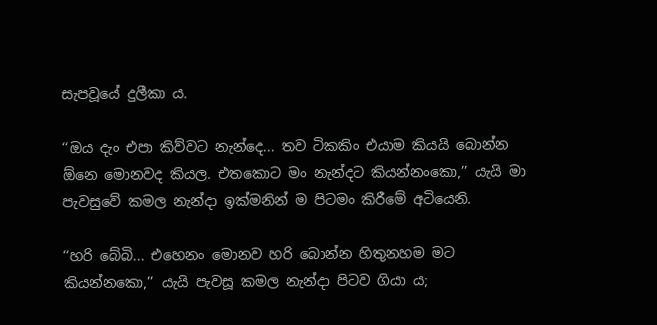සැපවූයේ දුලීකා ය.

‘‘ඔය දැං එපා කිව්වට නැන්දෙ... තව ටිකකිං එයාම කියයි බොන්න ඕනෙ මොනවද කියල. එතකොට මං නැන්දට කියන්නංකො,’’ යැයි මා පැවසුවේ කමල නැන්දා ඉක්මනින් ම පිටමං කිරීමේ අටියෙනි.

‘‘හරි බේබි... එහෙනං මොනව හරි බොන්න හිතුනහම මට කියන්නකො,’’ යැයි පැවසූ කමල නැන්දා පිටව ගියා ය;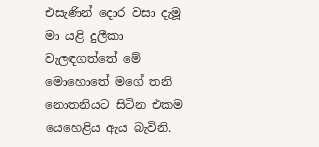එසැණින් දොර වසා දැමූ මා යළි දුලීකා වැලඳගත්තේ මේ මොහොතේ මගේ තනි නොතනියට සිටින එකම යෙහෙළිය ඇය බැවිනි.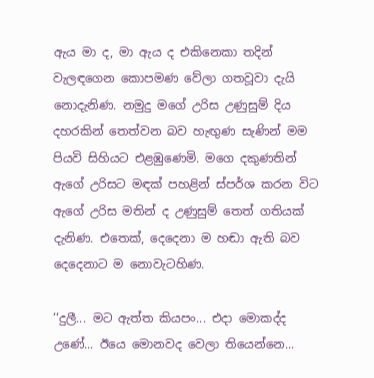ඇය මා ද, මා ඇය ද එකිනෙකා තදින් වැලඳගෙන කොපමණ වේලා ගතවූවා දැයි නොදැනිණ. නමුදු මගේ උරිස උණුසුම් දිය දහරකින් තෙත්වන බව හැඟුණ සැණින් මම පියවි සිහියට එළඹුණෙමි. මගෙ දකුණතින් ඇගේ උරිසට මඳක් පහළින් ස්පර්ශ කරන විට ඇගේ උරිස මතින් ද උණුසුම් තෙත් ගතියක් දැනිණ. එතෙක්, දෙදෙනා ම හඬා ඇති බව දෙදෙනාට ම නොවැටහිණ.

‘‘දුලී... මට ඇත්ත කියපං... එදා මොකද්ද උණේ... ඊයෙ මොනවද වෙලා තියෙන්නෙ...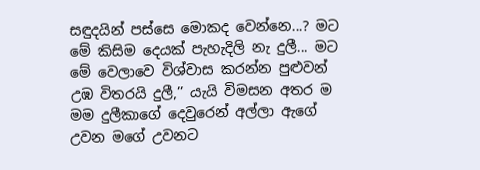සඳුදයින් පස්සෙ මොකද වෙන්නෙ...? මට මේ කිසිම දෙයක් පැහැදිලි නැ දුලී... මට මේ වෙලාවෙ විශ්වාස කරන්න පුළුවන් උඹ විතරයි දුලී,’’ යැයි විමසන අතර ම මම දුලීකාගේ දෙවුරෙන් අල්ලා ඇගේ උවන මගේ උවනට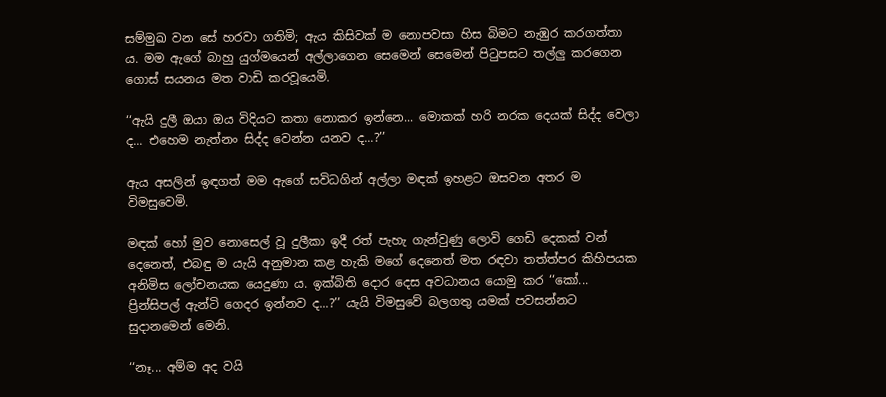සම්මුඛ වන සේ හරවා ගතිමි; ඇය කිසිවක් ම නොපවසා හිස බිමට නැඹුර කරගත්තා ය. මම ඇගේ බාහු යුග්මයෙන් අල්ලාගෙන සෙමෙන් සෙමෙන් පිටුපසට තල්ලු කරගෙන ගොස් සයනය මත වාඩි කරවූයෙමි.

‘‘ඇයි දුලී ඔයා ඔය විදියට කතා නොකර ඉන්නෙ... මොකක් හරි නරක දෙයක් සිද්ද වෙලා ද... එහෙම නැත්නං සිද්ද වෙන්න යනව ද...?’’

ඇය අසලින් ඉඳගත් මම ඇගේ සවිධගින් අල්ලා මඳක් ඉහළට ඔසවන අතර ම විමසුවෙමි.

මඳක් හෝ මුව නොසෙල් වූ දුලීකා ඉදී රත් පැහැ ගැන්වුණු ලොවි ගෙඩි දෙකක් වන් දෙනෙත්, එබඳු ම යැයි අනුමාන කළ හැකි මගේ දෙනෙත් මත රඳවා තත්ත්පර කිහිපයක අනිමිස ලෝචනයක යෙදුණා ය. ඉක්බිති දොර දෙස අවධානය යොමු කර ‘‘කෝ... ප්‍රින්සිපල් ඇන්ටි ගෙදර ඉන්නව ද...?’’ යැයි විමසුවේ බලගතු යමක් පවසන්නට සුදානමෙන් මෙනි.

‘‘නෑ... අම්ම අද වයි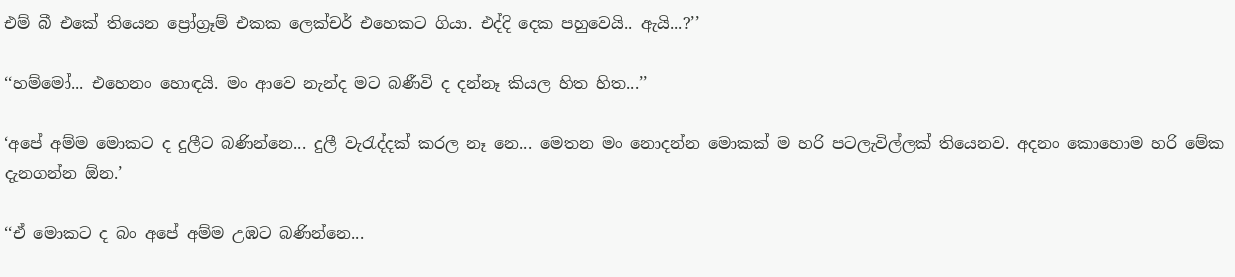එම් බී එකේ තියෙන ප්‍රෝග්‍රෑම් එකක ලෙක්චර් එහෙකට ගියා. එද්දි දෙක පහුවෙයි.. ඇයි...?’’

‘‘හම්මෝ... එහෙනං හොඳයි. මං ආවෙ නැන්ද මට බණීවි ද දන්නෑ කියල හිත හිත...’’

‘අපේ අම්ම මොකට ද දුලීට බණින්නෙ... දුලී වැරැද්දක් කරල නෑ නෙ... මෙතන මං නොදන්න මොකක් ම හරි පටලැවිල්ලක් තියෙනව. අදනං කොහොම හරි මේක දැනගන්න ඕන.’

‘‘ඒ මොකට ද බං අපේ අම්ම උඹට බණින්නෙ...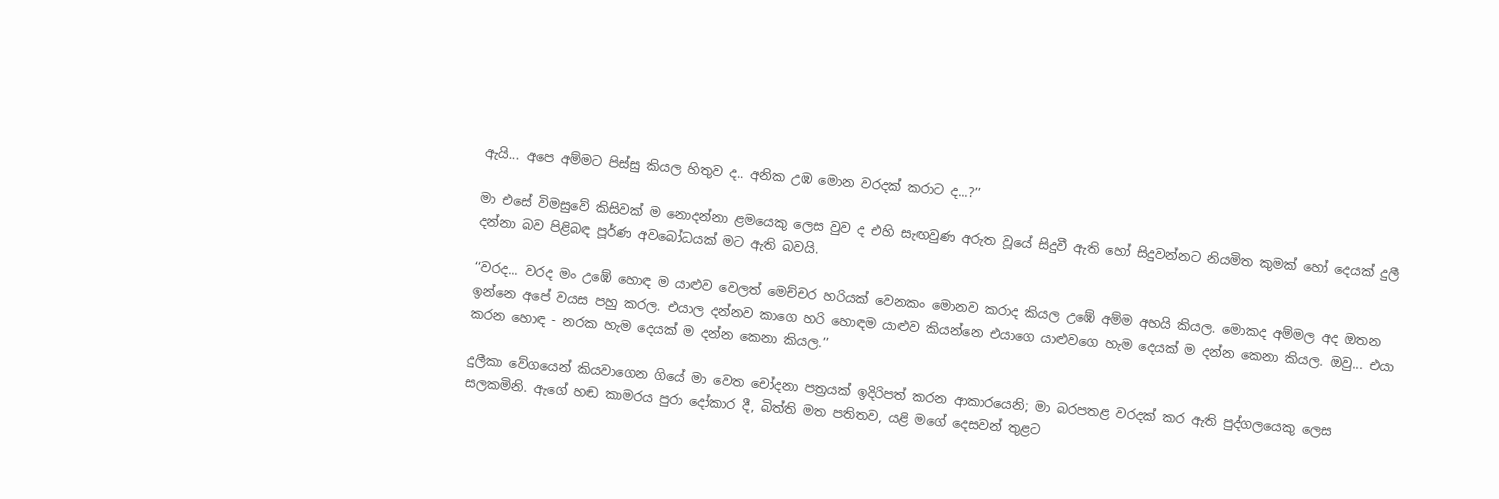ඇයි... අපෙ අම්මට පිස්සු කියල හිතුව ද.. අනික උඹ මොන වරදක් කරාට ද...?’’

මා එසේ විමසුවේ කිසිවක් ම නොදන්නා ළමයෙකු ලෙස වුව ද එහි සැඟවුණ අරුත වූයේ සිදුවී ඇති හෝ සිදුවන්නට නියමිත කුමක් හෝ දෙයක් දුලී දන්නා බව පිළිබඳ පූර්ණ අවබෝධයක් මට ඇති බවයි.

‘‘වරද... වරද මං උඹේ හොඳ ම යාළුව වෙලත් මෙච්චර හරියක් වෙනකං මොනව කරාද කියල උඹේ අම්ම අහයි කියල. මොකද අම්මල අද ඔතන ඉන්නෙ අපේ වයස පහු කරල. එයාල දන්නව කාගෙ හරි හොඳම යාළුව කියන්නෙ එයාගෙ යාළුවගෙ හැම දෙයක් ම දන්න කෙනා කියල. ඔවු... එයා කරන හොඳ - නරක හැම දෙයක් ම දන්න කෙනා කියල.’’

දුලීකා වේගයෙන් කියවාගෙන ගියේ මා වෙත චෝදනා පත්‍රයක් ඉදිරිපත් කරන ආකාරයෙනි; මා බරපතළ වරදක් කර ඇති පුද්ගලයෙකු ලෙස සලකමිනි. ඇගේ හඬ කාමරය පුරා දෝකාර දී, බිත්ති මත පතිතව, යළි මගේ දෙසවන් තුළට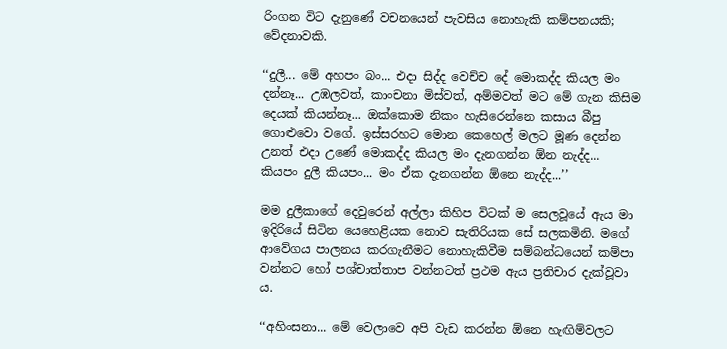රිංගන විට දැනුණේ වචනයෙන් පැවසිය නොහැකි කම්පනයකි; වේදනාවකි.

‘‘දුලී... මේ අහපං බං... එදා සිද්ද වෙච්ච දේ මොකද්ද කියල මං දන්නෑ... උඹලවත්, කාංචනා මිස්වත්, අම්මවත් මට මේ ගැන කිසිම දෙයක් කියන්නෑ... ඔක්කොම නිකං හැසිරෙන්නෙ කසාය බීපු ගොළුවො වගේ. ඉස්සරහට මොන කෙහෙල් මලට මූණ දෙන්න උනත් එදා උණේ මොකද්ද කියල මං දැනගන්න ඕන නැද්ද... කියපං දුලී කියපං... මං ඒක දැනගන්න ඕනෙ නැද්ද...’’

මම දුලීකාගේ දෙවුරෙන් අල්ලා කිහිප විටක් ම සෙලවූයේ ඇය මා ඉදිරියේ සිටින යෙහෙළියක නොව සැතිරියක සේ සලකමිනි. මගේ ආවේගය පාලනය කරගැනීමට නොහැකිවීම සම්බන්ධයෙන් කම්පා වන්නට හෝ පශ්චාත්තාප වන්නටත් ප්‍රථම ඇය ප්‍රතිචාර දැක්වූවා ය.

‘‘අහිංසනා... මේ වෙලාවෙ අපි වැඩ කරන්න ඕනෙ හැඟිම්වලට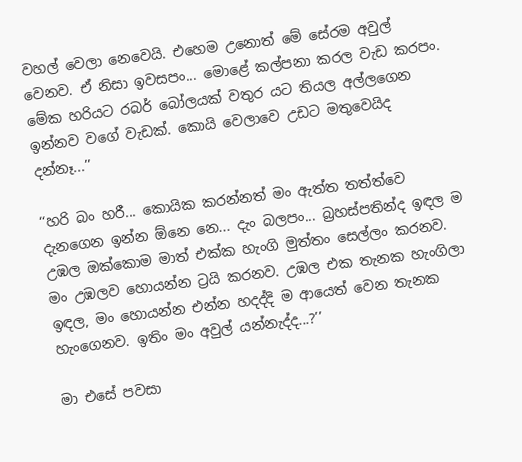වහල් වෙලා නෙවෙයි. එහෙම උනොත් මේ සේරම අවුල් වෙනව. ඒ නිසා ඉවසපං... මොළේ කල්පනා කරල වැඩ කරපං. මේක හරියට රබර් බෝලයක් වතුර යට තියල අල්ලගෙන ඉන්නව වගේ වැඩක්. කොයි වෙලාවෙ උඩට මතුවෙයිද දන්නෑ...’’

‘‘හරි බං හරී... කොයික කරන්නත් මං ඇත්ත තත්ත්වෙ දැනගෙන ඉන්න ඕනෙ නෙ... දැං බලපං... බ්‍රහස්පතින්ද ඉඳල ම උඹල ඔක්කොම මාත් එක්ක හැංගි මුත්තං සෙල්ලං කරනව. මං උඹලව හොයන්න ට්‍රයි කරනව. උඹල එක තැනක හැංගිලා ඉඳල, මං හොයන්න එන්න හදද්දි ම ආයෙත් වෙන තැනක හැංගෙනව. ඉතිං මං අවුල් යන්නැද්ද...?’’

මා එසේ පවසා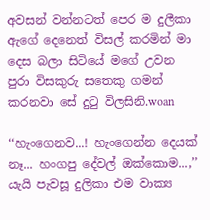අවසන් වන්නටත් පෙර ම දුලීකා ඇගේ දෙනෙත් විසල් කරමින් මා දෙස බලා සිටියේ මගේ උවන පුරා විසකුරු සතෙකු ගමන් කරනවා සේ දුටු විලසිනි.woan

‘‘හැංගෙනව...! හැංගෙන්න දෙයක් නෑ... හංගපු දේවල් ඔක්කොම...,’’ යැයි පැවසූ දුලිකා එම වාක්‍ය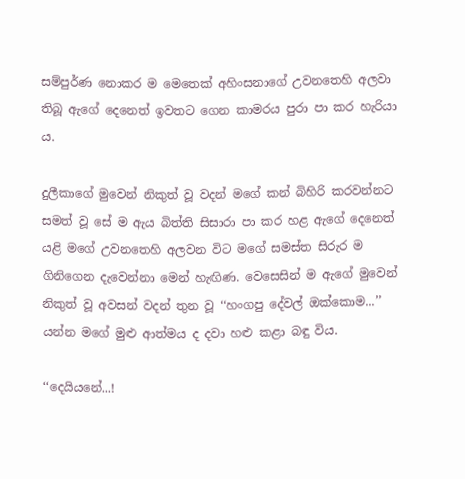සම්පුර්ණ නොකර ම මෙතෙක් අහිංසනාගේ උවනතෙහි අලවා තිබූ ඇගේ දෙනෙත් ඉවතට ගෙන කාමරය පුරා පා කර හැරියා ය.

දුලීකාගේ මුවෙන් නිකුත් වූ වදන් මගේ කන් බිහිරි කරවන්නට සමත් වූ සේ ම ඇය බිත්ති සිසාරා පා කර හළ ඇගේ දෙනෙත් යළි මගේ උවනතෙහි අලවන විට මගේ සමස්ත සිරුර ම ගිනිගෙන දැවෙන්නා මෙන් හැඟිණ. වෙසෙසින් ම ඇගේ මුවෙන් නිකුත් වූ අවසන් වදන් තුන වූ ‘‘හංගපු දේවල් ඔක්කොම...’’ යන්න මගේ මුළු ආත්මය ද දවා හළු කළා බඳු විය.

‘‘දෙයියනේ...!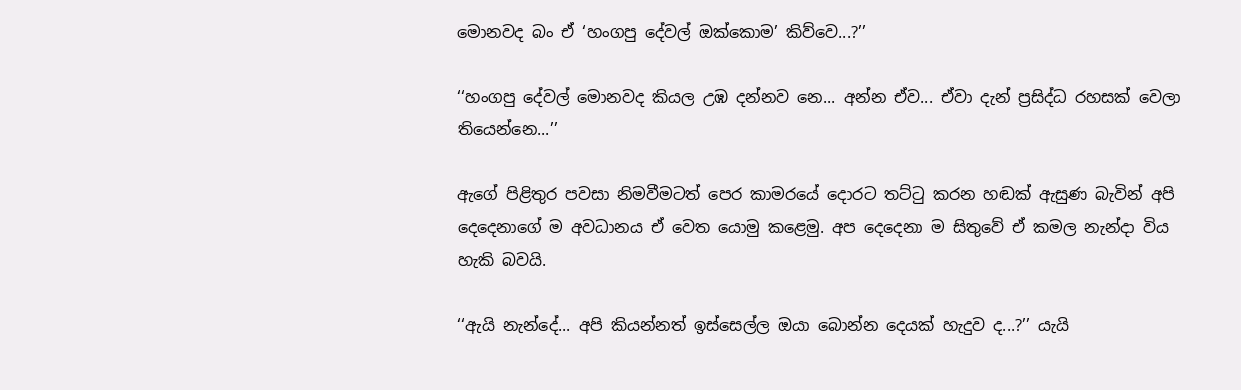මොනවද බං ඒ ‘හංගපු දේවල් ඔක්කොම’ කිව්වෙ...?’’

‘‘හංගපු දේවල් මොනවද කියල උඹ දන්නව නෙ... අන්න ඒව... ඒවා දැන් ප්‍රසිද්ධ රහසක් වෙලා තියෙන්නෙ...’’

ඇගේ පිළිතුර පවසා නිමවීමටත් පෙර කාමරයේ දොරට තට්ටු කරන හඬක් ඇසුණ බැවින් අපි දෙදෙනාගේ ම අවධානය ඒ වෙත යොමු කළෙමු. අප දෙදෙනා ම සිතුවේ ඒ කමල නැන්දා විය හැකි බවයි.

‘‘ඇයි නැන්දේ... අපි කියන්නත් ඉස්සෙල්ල ඔයා බොන්න දෙයක් හැදුව ද...?’’ යැයි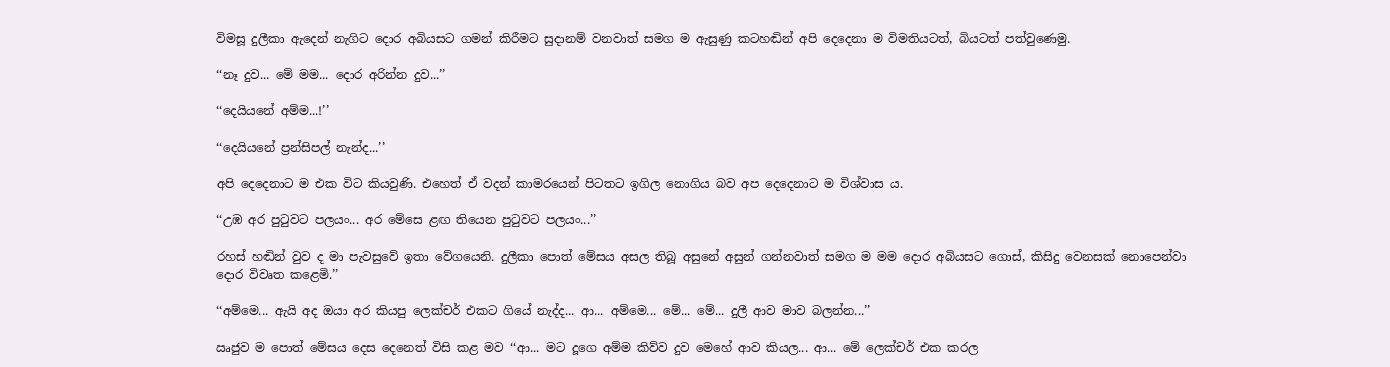විමසූ දුලීකා ඇදෙන් නැගිට දොර අබියසට ගමන් කිරීමට සුදානම් වනවාත් සමග ම ඇසුණු කටහඬින් අපි දෙදෙනා ම විමතියටත්, බියටත් පත්වුණෙමු.

‘‘නෑ දුව... මේ මම... දොර අරින්න දුව...’’

‘‘දෙයියනේ අම්ම...!’’

‘‘දෙයියනේ ප්‍රන්සිපල් නැන්ද...’’

අපි දෙදෙනාට ම එක විට කියවුණි. එහෙත් ඒ වදන් කාමරයෙන් පිටතට ඉගිල නොගිය බව අප දෙදෙනාට ම විශ්වාස ය.

‘‘උඹ අර පුටුවට පලයං... අර මේසෙ ළඟ තියෙන පුටුවට පලයං...’’

රහස් හඬින් වුව ද මා පැවසුවේ ඉතා වේගයෙනි. දුලීකා පොත් මේසය අසල තිබූ අසුනේ අසුන් ගන්නවාත් සමග ම මම දොර අබියසට ගොස්, කිසිදු වෙනසක් නොපෙන්වා දොර විවෘත කළෙමි.’’

‘‘අම්මෙ... ඇයි අද ඔයා අර කියපු ලෙක්චර් එකට ගියේ නැද්ද... ආ... අම්මෙ... මේ... මේ... දුලී ආව මාව බලන්න...’’

ඍජුව ම පොත් මේසය දෙස දෙනෙත් විසි කළ මව ‘‘ආ... මට දූගෙ අම්ම කිව්ව දුව මෙහේ ආව කියල... ආ... මේ ලෙක්චර් එක කරල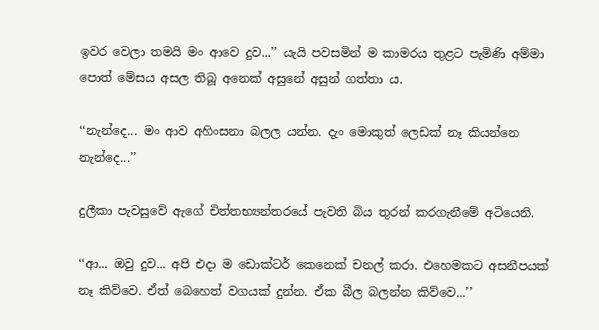ඉවර වෙලා තමයි මං ආවෙ දුව...’’ යැයි පවසමින් ම කාමරය තුළට පැමිණි අම්මා පොත් මේසය අසල තිබූ අනෙක් අසුනේ අසුන් ගත්තා ය.

‘‘නැන්දෙ... මං ආව අහිංසනා බලල යන්න. දැං මොකුත් ලෙඩක් නෑ කියන්නෙ නැන්දෙ...’’

දුලීකා පැවසුවේ ඇගේ චිත්තභ්‍යන්තරයේ පැවති බිය තුරන් කරගැනීමේ අටියෙනි.

‘‘ආ... ඔවු දුව... අපි එදා ම ඩොක්ටර් කෙනෙක් චනල් කරා. එහෙමකට අසනීපයක් නෑ කිව්වෙ. ඒත් බෙහෙත් වගයක් දුන්න. ඒක බීල බලන්න කිව්වෙ...’’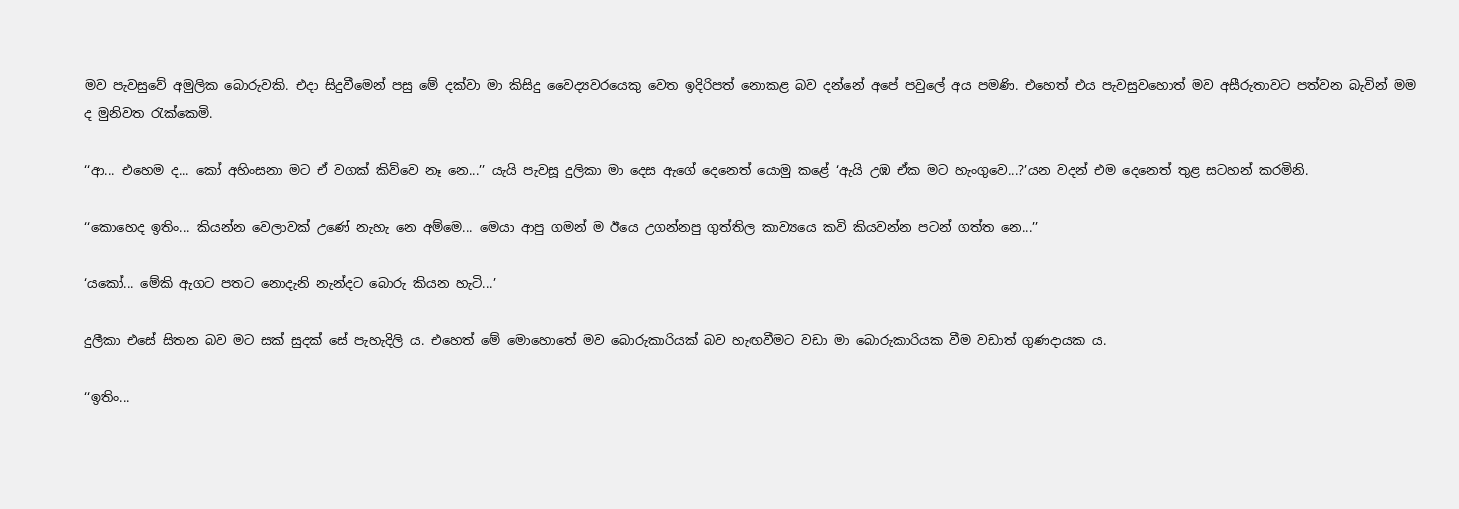මව පැවසුවේ අමුලික බොරුවකි. එදා සිදුවීමෙන් පසු මේ දක්වා මා කිසිදු වෛද්‍යවරයෙකු වෙත ඉදිරිපත් නොකළ බව දන්නේ අපේ පවුලේ අය පමණි. එහෙත් එය පැවසුවහොත් මව අසීරුතාවට පත්වන බැවින් මම ද මුනිවත රැක්කෙමි.

‘‘ආ... එහෙම ද... කෝ අහිංසනා මට ඒ වගක් කිව්වෙ නෑ නෙ...’’ යැයි පැවසූ දුලිකා මා දෙස ඇගේ දෙනෙත් යොමු කළේ ‘ඇයි උඹ ඒක මට හැංගුවෙ...?’යන වදන් එම දෙනෙත් තුළ සටහන් කරමිනි.

‘‘කොහෙද ඉතිං... කියන්න වෙලාවක් උණේ නැහැ නෙ අම්මෙ... මෙයා ආපු ගමන් ම ඊයෙ උගන්නපු ගුත්තිල කාව්‍යයෙ කවි කියවන්න පටන් ගත්ත නෙ...’’

‘යකෝ... මේකි ඇගට පතට නොදැනි නැන්දට බොරු කියන හැටි...’

දුලීකා එසේ සිතන බව මට සක් සුදක් සේ පැහැදිලි ය. එහෙත් මේ මොහොතේ මව බොරුකාරියක් බව හැඟවීමට වඩා මා බොරුකාරියක වීම වඩාත් ගුණදායක ය.

‘‘ඉතිං...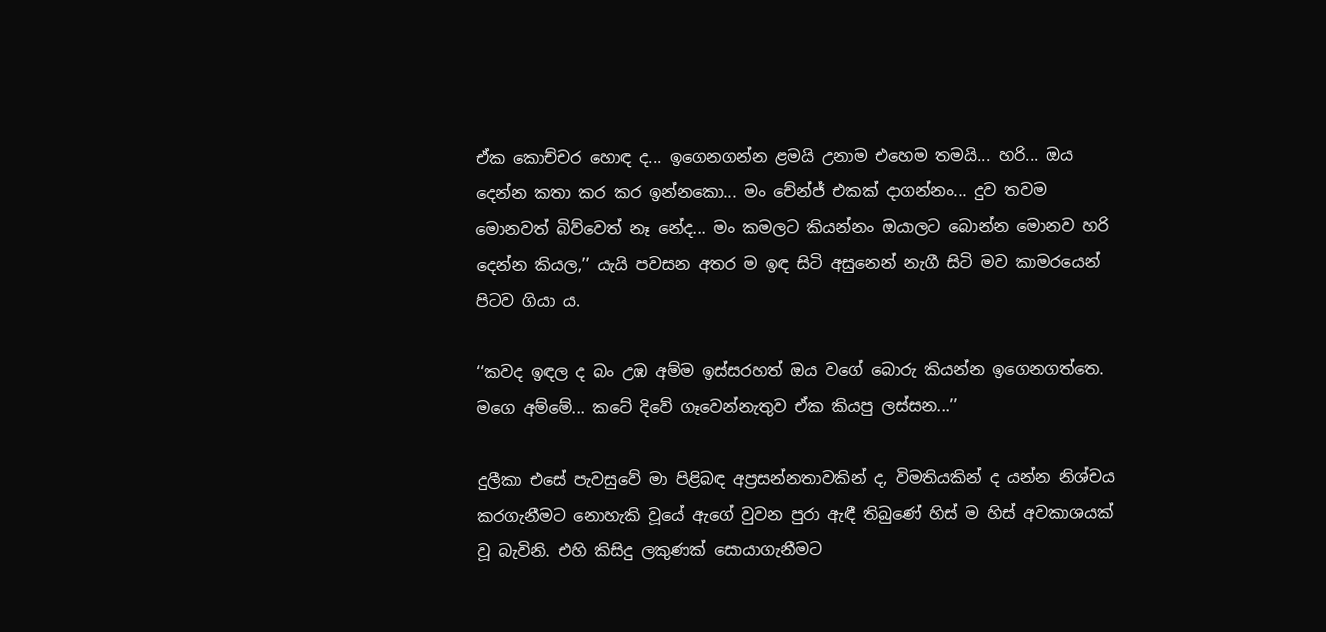ඒක කොච්චර හොඳ ද... ඉගෙනගන්න ළමයි උනාම එහෙම තමයි... හරි... ඔය දෙන්න කතා කර කර ඉන්නකො... මං චේන්ජ් එකක් දාගන්නං... දුව තවම මොනවත් බිව්වෙත් නෑ නේද... මං කමලට කියන්නං ඔයාලට බොන්න මොනව හරි දෙන්න කියල,’’ යැයි පවසන අතර ම ඉඳ සිටි අසුනෙන් නැගී සිටි මව කාමරයෙන් පිටව ගියා ය.

‘‘කවද ඉඳල ද බං උඹ අම්ම ඉස්සරහත් ඔය වගේ බොරු කියන්න ඉගෙනගත්තෙ. මගෙ අම්මේ... කටේ දිවේ ගෑවෙන්නැතුව ඒක කියපු ලස්සන...’’

දුලීකා එසේ පැවසුවේ මා පිළිබඳ අප්‍රසන්නතාවකින් ද, විමතියකින් ද යන්න නිශ්චය කරගැනීමට නොහැකි වූයේ ඇගේ වුවන පුරා ඇඳී තිබුණේ හිස් ම හිස් අවකාශයක් වූ බැවිනි. එහි කිසිදු ලකුණක් සොයාගැනීමට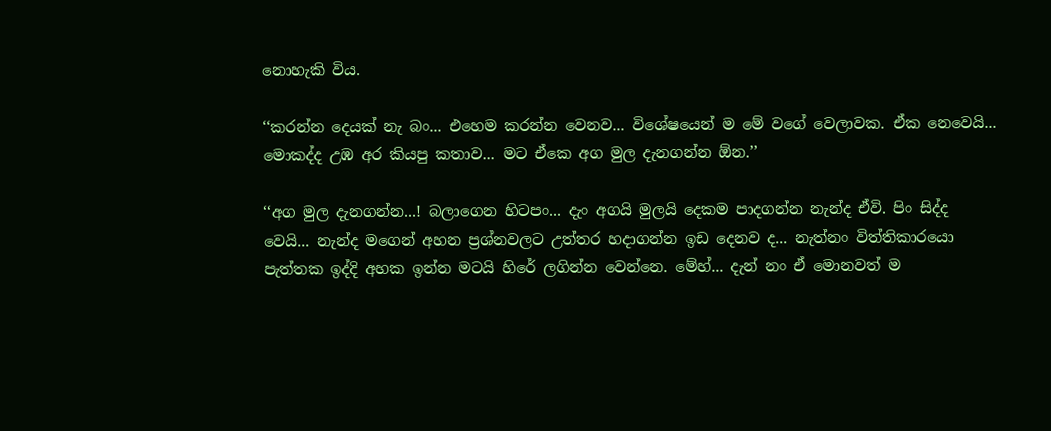නොහැකි විය.

‘‘කරන්න දෙයක් නැ බං... එහෙම කරන්න වෙනව... විශේෂයෙන් ම මේ වගේ වෙලාවක. ඒක නෙවෙයි... මොකද්ද උඹ අර කියපු කතාව... මට ඒකෙ අග මුල දැනගන්න ඕන.’’

‘‘අග මුල දැනගන්න...! බලාගෙන හිටපං... දැං අගයි මුලයි දෙකම පාදගන්න නැන්ද ඒවි. පිං සිද්ද වෙයි... නැන්ද මගෙන් අහන ප්‍රශ්නවලට උත්තර හදාගන්න ඉඩ දෙනව ද... නැත්නං විත්තිකාරයො පැත්තක ඉද්දි අහක ඉන්න මටයි හිරේ ලගින්න වෙන්නෙ. මේහ්... දැන් නං ඒ මොනවත් ම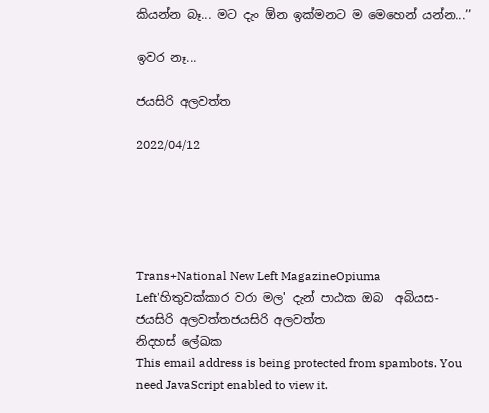කියන්න බෑ... මට දැං ඕන ඉක්මනට ම මෙහෙන් යන්න...’’

ඉවර නෑ...

ජයසිරි අලවත්ත

2022/04/12





Trans+National New Left MagazineOpiuma Left'හිතුවක්කාර වරා මල' දැන් පාඨක ඔබ  අබියස- ජයසිරි අලවත්තජයසිරි අලවත්ත
නිදහස් ලේඛක
This email address is being protected from spambots. You need JavaScript enabled to view it.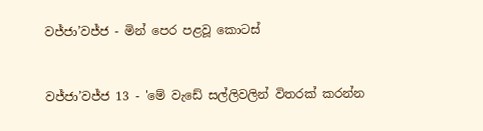වජ්ජා’වජ්ජ - මින් පෙර පළවූ කොටස්


වජ්ජා’වජ්ජ 13 - 'මේ වැඩේ සල්ලිවලින් විතරක් කරන්න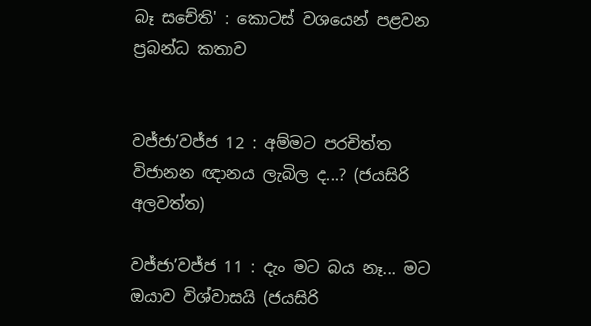බෑ සචේති' : කොටස් වශයෙන් පළවන ප්‍රබන්ධ කතාව


වජ්ජා’වජ්ජ 12 : අම්මට පරචිත්ත විජානන ඥානය ලැබිල ද...? (ජයසිරි අලවත්ත)

වජ්ජා’වජ්ජ 11 : දැං මට බය නෑ... මට ඔයාව විශ්වාසයි (ජයසිරි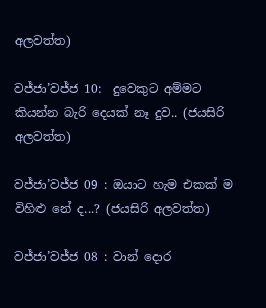අලවත්ත)

වජ්ජා’වජ්ජ 10:  දුවෙකුට අම්මට කියන්න බැරි දෙයක් නෑ දුව.. (ජයසිරි අලවත්ත)

වජ්ජා’වජ්ජ 09 : ඔයාට හැම එකක් ම විහිළු නේ ද...? (ජයසිරි අලවත්ත)

වජ්ජා’වජ්ජ 08 : වාන් දොර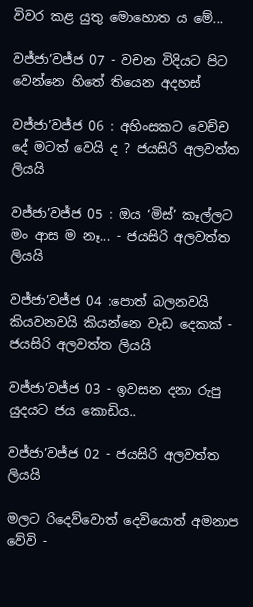විවර කළ යුතු මොහොත ය මේ...

වජ්ජා’වජ්ජ 07 - වචන විදියට පිට වෙන්නෙ හිතේ තියෙන අදහස්

වජ්ජා’වජ්ජ 06 : අහිංසකට වෙච්ච දේ මටත් වෙයි ද ? ජයසිරි අලවත්ත ලියයි

වජ්ජා’වජ්ජ 05 : ඔය ‘මිස්’ කෑල්ලට මං ආස ම නෑ... - ජයසිරි අලවත්ත ලියයි

වජ්ජා’වජ්ජ 04 :පොත් බලනවයි කියවනවයි කියන්නෙ වැඩ දෙකක් - ජයසිරි අලවත්ත ලියයි

වජ්ජා’වජ්ජ 03 - ඉවසන දනා රුපු යුදයට ජය කොඩිය..

වජ්ජා’වජ්ජ 02 - ජයසිරි අලවත්ත ලියයි

මලට රිදෙව්වොත් දෙවියොත් අමනාප වේවි -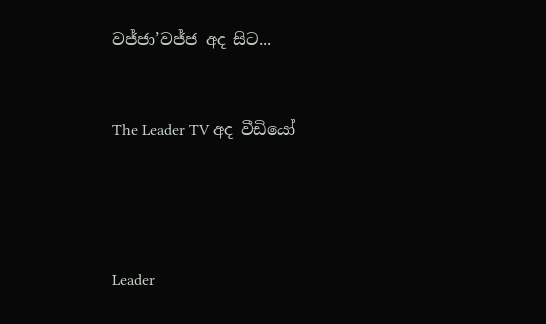වජ්ජා’වජ්ජ අද සිට...


The Leader TV අද වීඩියෝ




Leader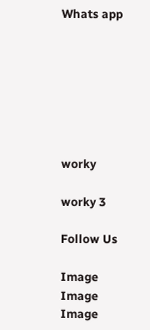Whats app







worky

worky 3

Follow Us

Image
Image
Image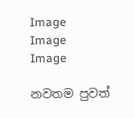Image
Image
Image

නවතම පුවත්